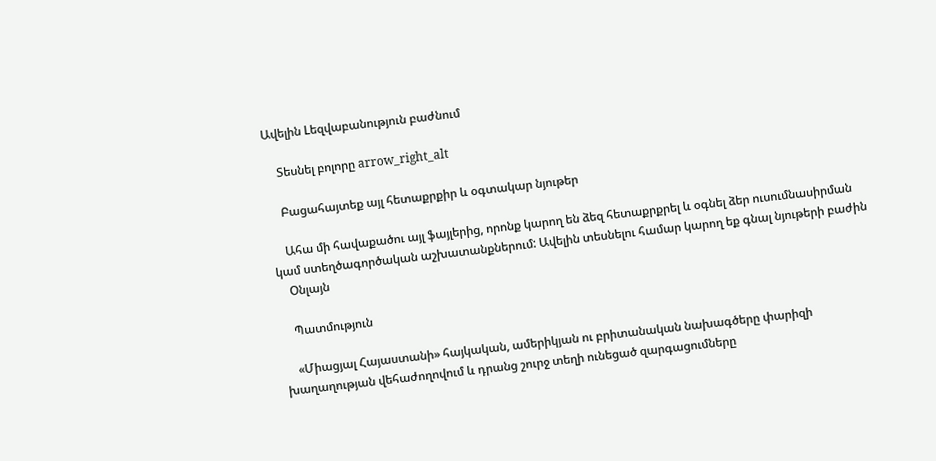Ավելին Lեզվաբանություն բաժնում

    Տեսնել բոլորը arrow_right_alt

    Բացահայտեք այլ հետաքրքիր և օգտակար նյութեր

    Ահա մի հավաքածու այլ ֆայլերից, որոնք կարող են ձեզ հետաքրքրել և օգնել ձեր ուսումնասիրման կամ ստեղծագործական աշխատանքներում: Ավելին տեսնելու համար կարող եք գնալ նյութերի բաժին
    Օնլայն

    Պատմություն

    «Միացյալ Հայաստանի» հայկական, ամերիկյան ու բրիտանական նախագծերը փարիզի խաղաղության վեհաժողովում և դրանց շուրջ տեղի ունեցած զարգացումները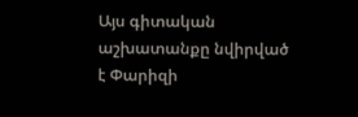Այս գիտական աշխատանքը նվիրված է Փարիզի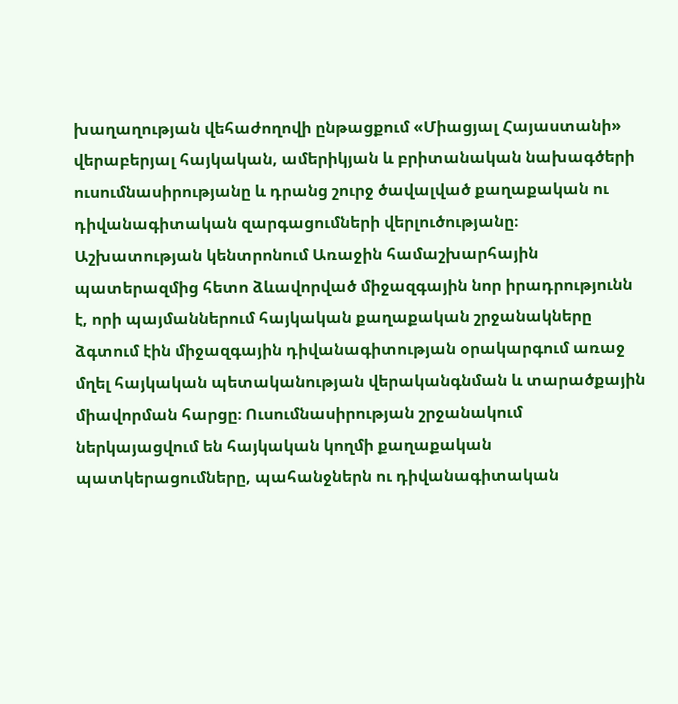խաղաղության վեհաժողովի ընթացքում «Միացյալ Հայաստանի» վերաբերյալ հայկական, ամերիկյան և բրիտանական նախագծերի ուսումնասիրությանը և դրանց շուրջ ծավալված քաղաքական ու դիվանագիտական զարգացումների վերլուծությանը։ Աշխատության կենտրոնում Առաջին համաշխարհային պատերազմից հետո ձևավորված միջազգային նոր իրադրությունն է, որի պայմաններում հայկական քաղաքական շրջանակները ձգտում էին միջազգային դիվանագիտության օրակարգում առաջ մղել հայկական պետականության վերականգնման և տարածքային միավորման հարցը։ Ուսումնասիրության շրջանակում ներկայացվում են հայկական կողմի քաղաքական պատկերացումները, պահանջներն ու դիվանագիտական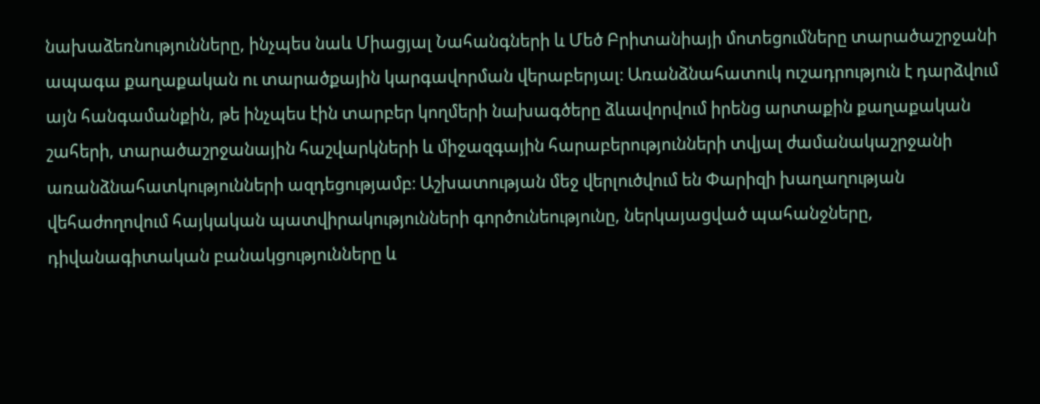նախաձեռնությունները, ինչպես նաև Միացյալ Նահանգների և Մեծ Բրիտանիայի մոտեցումները տարածաշրջանի ապագա քաղաքական ու տարածքային կարգավորման վերաբերյալ։ Առանձնահատուկ ուշադրություն է դարձվում այն հանգամանքին, թե ինչպես էին տարբեր կողմերի նախագծերը ձևավորվում իրենց արտաքին քաղաքական շահերի, տարածաշրջանային հաշվարկների և միջազգային հարաբերությունների տվյալ ժամանակաշրջանի առանձնահատկությունների ազդեցությամբ։ Աշխատության մեջ վերլուծվում են Փարիզի խաղաղության վեհաժողովում հայկական պատվիրակությունների գործունեությունը, ներկայացված պահանջները, դիվանագիտական բանակցությունները և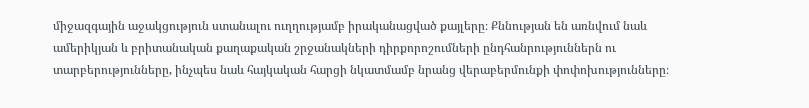միջազգային աջակցություն ստանալու ուղղությամբ իրականացված քայլերը։ Քննության են առնվում նաև ամերիկյան և բրիտանական քաղաքական շրջանակների դիրքորոշումների ընդհանրություններն ու տարբերությունները, ինչպես նաև հայկական հարցի նկատմամբ նրանց վերաբերմունքի փոփոխությունները։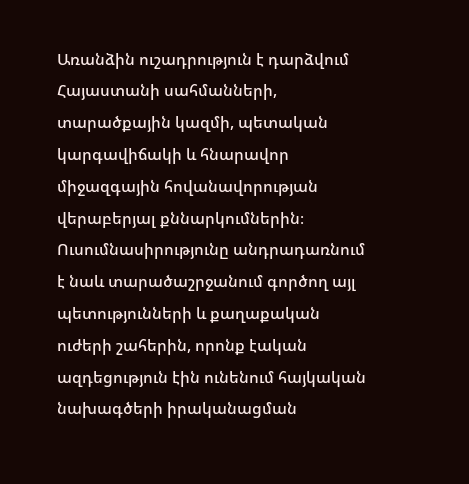Առանձին ուշադրություն է դարձվում Հայաստանի սահմանների, տարածքային կազմի, պետական կարգավիճակի և հնարավոր միջազգային հովանավորության վերաբերյալ քննարկումներին։ Ուսումնասիրությունը անդրադառնում է նաև տարածաշրջանում գործող այլ պետությունների և քաղաքական ուժերի շահերին, որոնք էական ազդեցություն էին ունենում հայկական նախագծերի իրականացման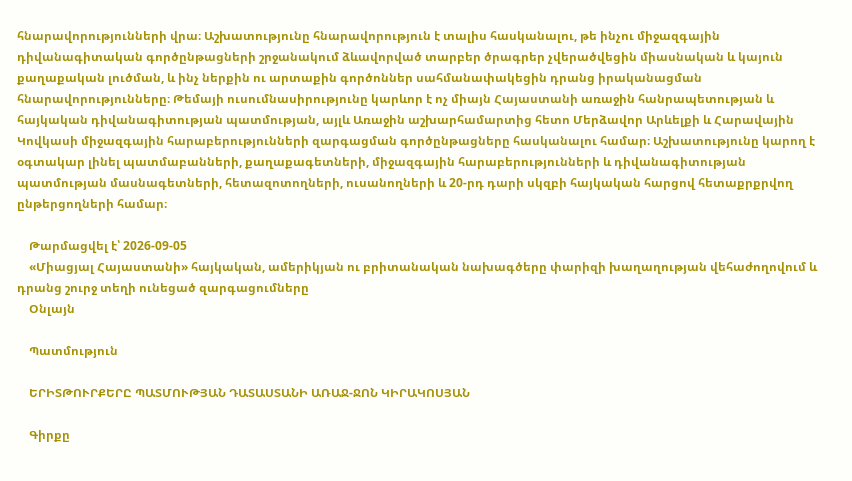հնարավորությունների վրա։ Աշխատությունը հնարավորություն է տալիս հասկանալու, թե ինչու միջազգային դիվանագիտական գործընթացների շրջանակում ձևավորված տարբեր ծրագրեր չվերածվեցին միասնական և կայուն քաղաքական լուծման, և ինչ ներքին ու արտաքին գործոններ սահմանափակեցին դրանց իրականացման հնարավորությունները։ Թեմայի ուսումնասիրությունը կարևոր է ոչ միայն Հայաստանի առաջին հանրապետության և հայկական դիվանագիտության պատմության, այլև Առաջին աշխարհամարտից հետո Մերձավոր Արևելքի և Հարավային Կովկասի միջազգային հարաբերությունների զարգացման գործընթացները հասկանալու համար։ Աշխատությունը կարող է օգտակար լինել պատմաբանների, քաղաքագետների, միջազգային հարաբերությունների և դիվանագիտության պատմության մասնագետների, հետազոտողների, ուսանողների և 20-րդ դարի սկզբի հայկական հարցով հետաքրքրվող ընթերցողների համար։

    Թարմացվել է՝ 2026-09-05
    «Միացյալ Հայաստանի» հայկական, ամերիկյան ու բրիտանական նախագծերը փարիզի խաղաղության վեհաժողովում և դրանց շուրջ տեղի ունեցած զարգացումները
    Օնլայն

    Պատմություն

    ԵՐԻՏԹՈՒՐՔԵՐԸ ՊԱՏՄՈՒԹՅԱՆ ԴԱՏԱՍՏԱՆԻ ԱՌԱՋ-ՋՈՆ ԿԻՐԱԿՈՍՅԱՆ

    Գիրքը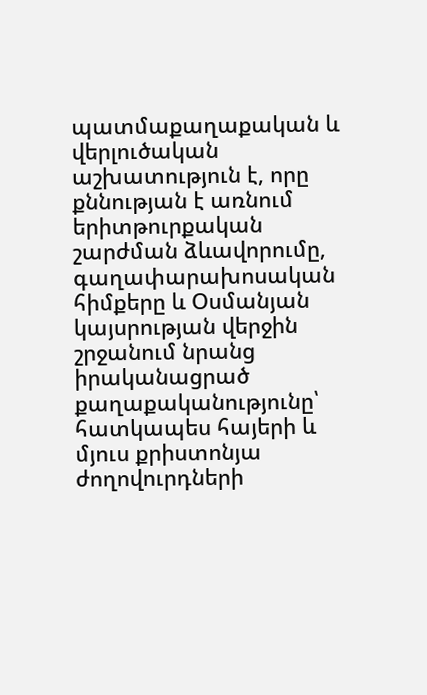պատմաքաղաքական և վերլուծական աշխատություն է, որը քննության է առնում երիտթուրքական շարժման ձևավորումը, գաղափարախոսական հիմքերը և Օսմանյան կայսրության վերջին շրջանում նրանց իրականացրած քաղաքականությունը՝ հատկապես հայերի և մյուս քրիստոնյա ժողովուրդների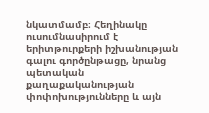նկատմամբ։ Հեղինակը ուսումնասիրում է երիտթուրքերի իշխանության գալու գործընթացը, նրանց պետական քաղաքականության փոփոխությունները և այն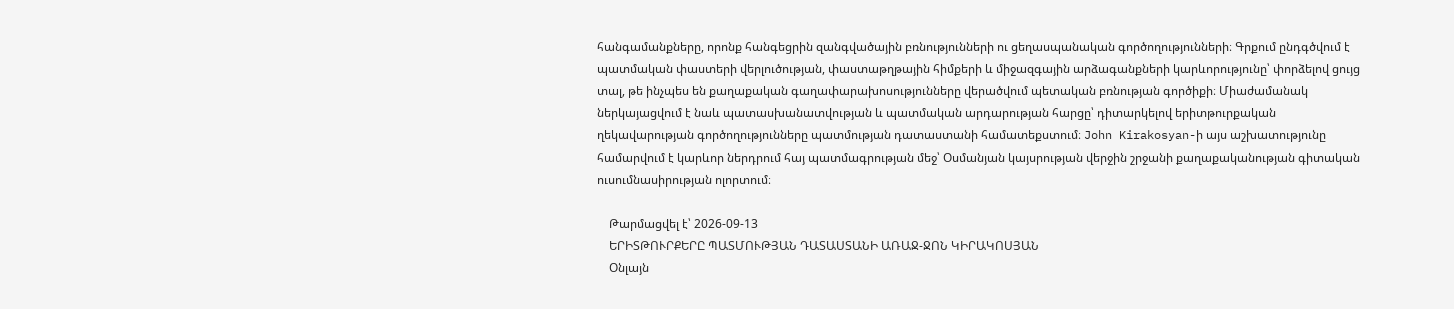հանգամանքները, որոնք հանգեցրին զանգվածային բռնությունների ու ցեղասպանական գործողությունների։ Գրքում ընդգծվում է պատմական փաստերի վերլուծության, փաստաթղթային հիմքերի և միջազգային արձագանքների կարևորությունը՝ փորձելով ցույց տալ, թե ինչպես են քաղաքական գաղափարախոսությունները վերածվում պետական բռնության գործիքի։ Միաժամանակ ներկայացվում է նաև պատասխանատվության և պատմական արդարության հարցը՝ դիտարկելով երիտթուրքական ղեկավարության գործողությունները պատմության դատաստանի համատեքստում։ John Kirakosyan-ի այս աշխատությունը համարվում է կարևոր ներդրում հայ պատմագրության մեջ՝ Օսմանյան կայսրության վերջին շրջանի քաղաքականության գիտական ուսումնասիրության ոլորտում։

    Թարմացվել է՝ 2026-09-13
    ԵՐԻՏԹՈՒՐՔԵՐԸ ՊԱՏՄՈՒԹՅԱՆ ԴԱՏԱՍՏԱՆԻ ԱՌԱՋ-ՋՈՆ ԿԻՐԱԿՈՍՅԱՆ
    Օնլայն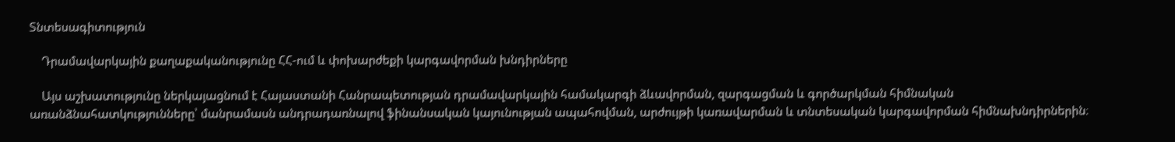Տնտեսագիտություն

    Դրամավարկային քաղաքականությունը ՀՀ-ում և փոխարժեքի կարգավորման խնդիրները

    Այս աշխատությունը ներկայացնում է Հայաստանի Հանրապետության դրամավարկային համակարգի ձևավորման, զարգացման և գործարկման հիմնական առանձնահատկությունները՝ մանրամասն անդրադառնալով ֆինանսական կայունության ապահովման, արժույթի կառավարման և տնտեսական կարգավորման հիմնախնդիրներին։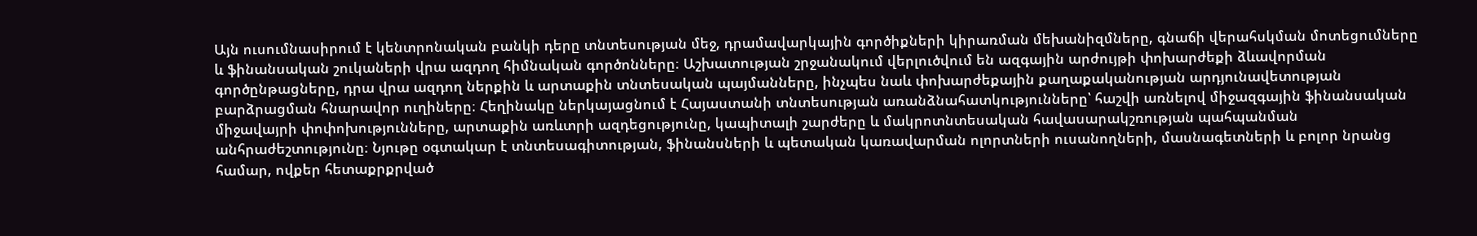Այն ուսումնասիրում է կենտրոնական բանկի դերը տնտեսության մեջ, դրամավարկային գործիքների կիրառման մեխանիզմները, գնաճի վերահսկման մոտեցումները և ֆինանսական շուկաների վրա ազդող հիմնական գործոնները։ Աշխատության շրջանակում վերլուծվում են ազգային արժույթի փոխարժեքի ձևավորման գործընթացները, դրա վրա ազդող ներքին և արտաքին տնտեսական պայմանները, ինչպես նաև փոխարժեքային քաղաքականության արդյունավետության բարձրացման հնարավոր ուղիները։ Հեղինակը ներկայացնում է Հայաստանի տնտեսության առանձնահատկությունները՝ հաշվի առնելով միջազգային ֆինանսական միջավայրի փոփոխությունները, արտաքին առևտրի ազդեցությունը, կապիտալի շարժերը և մակրոտնտեսական հավասարակշռության պահպանման անհրաժեշտությունը։ Նյութը օգտակար է տնտեսագիտության, ֆինանսների և պետական կառավարման ոլորտների ուսանողների, մասնագետների և բոլոր նրանց համար, ովքեր հետաքրքրված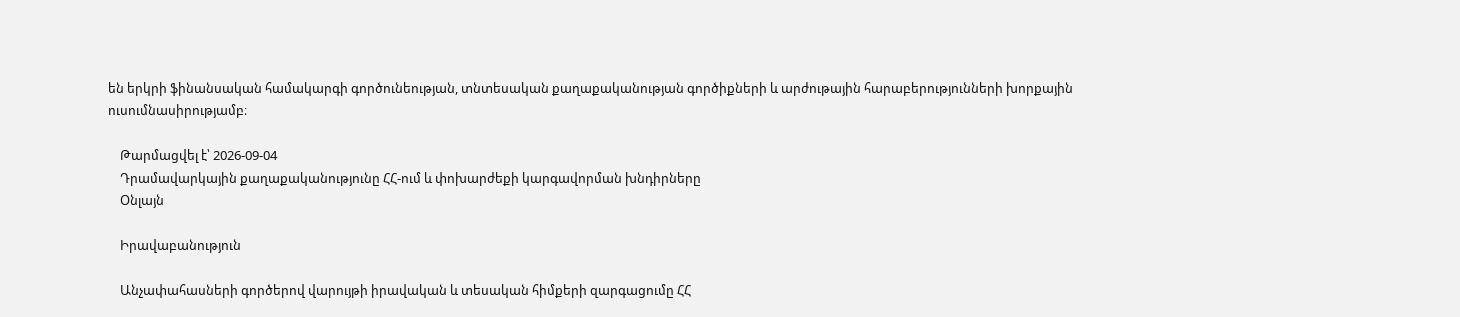են երկրի ֆինանսական համակարգի գործունեության, տնտեսական քաղաքականության գործիքների և արժութային հարաբերությունների խորքային ուսումնասիրությամբ։

    Թարմացվել է՝ 2026-09-04
    Դրամավարկային քաղաքականությունը ՀՀ-ում և փոխարժեքի կարգավորման խնդիրները
    Օնլայն

    Իրավաբանություն

    Անչափահասների գործերով վարույթի իրավական և տեսական հիմքերի զարգացումը ՀՀ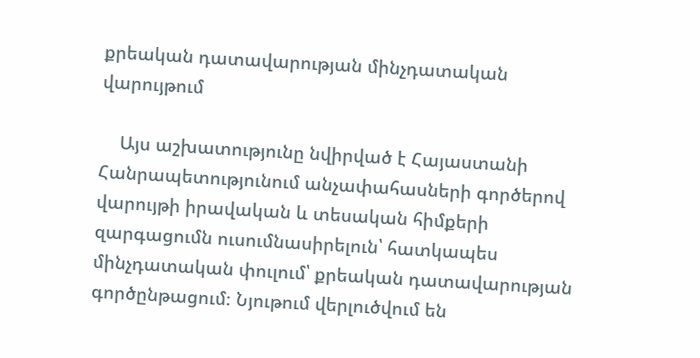քրեական դատավարության մինչդատական վարույթում

    Այս աշխատությունը նվիրված է Հայաստանի Հանրապետությունում անչափահասների գործերով վարույթի իրավական և տեսական հիմքերի զարգացումն ուսումնասիրելուն՝ հատկապես մինչդատական փուլում՝ քրեական դատավարության գործընթացում։ Նյութում վերլուծվում են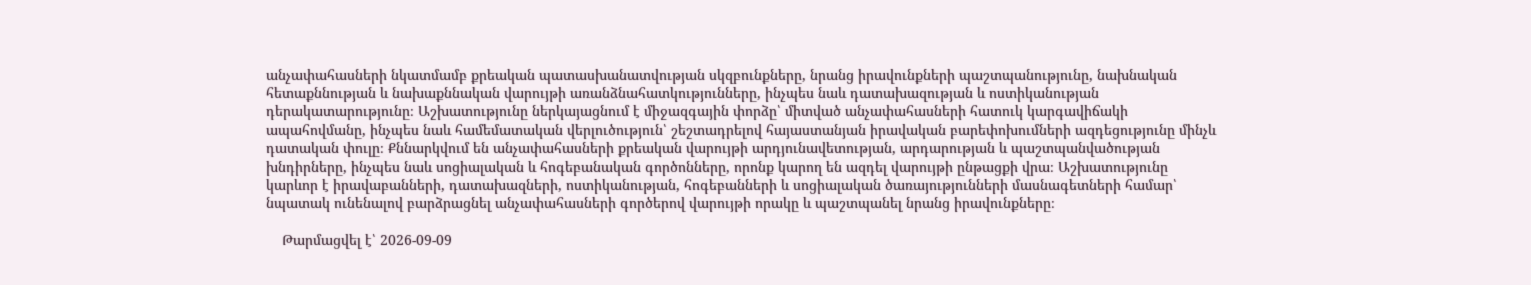անչափահասների նկատմամբ քրեական պատասխանատվության սկզբունքները, նրանց իրավունքների պաշտպանությունը, նախնական հետաքննության և նախաքննական վարույթի առանձնահատկությունները, ինչպես նաև դատախազության և ոստիկանության դերակատարությունը։ Աշխատությունը ներկայացնում է միջազգային փորձը՝ միտված անչափահասների հատուկ կարգավիճակի ապահովմանը, ինչպես նաև համեմատական վերլուծություն՝ շեշտադրելով հայաստանյան իրավական բարեփոխումների ազդեցությունը մինչև դատական փուլը։ Քննարկվում են անչափահասների քրեական վարույթի արդյունավետության, արդարության և պաշտպանվածության խնդիրները, ինչպես նաև սոցիալական և հոգեբանական գործոնները, որոնք կարող են ազդել վարույթի ընթացքի վրա։ Աշխատությունը կարևոր է իրավաբանների, դատախազների, ոստիկանության, հոգեբանների և սոցիալական ծառայությունների մասնագետների համար՝ նպատակ ունենալով բարձրացնել անչափահասների գործերով վարույթի որակը և պաշտպանել նրանց իրավունքները։

    Թարմացվել է՝ 2026-09-09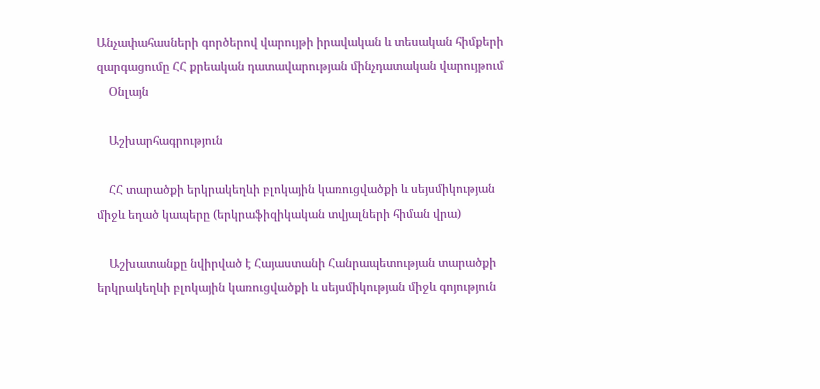Անչափահասների գործերով վարույթի իրավական և տեսական հիմքերի զարգացումը ՀՀ քրեական դատավարության մինչդատական վարույթում
    Օնլայն

    Աշխարհագրություն

    ՀՀ տարածքի երկրակեղևի բլոկային կառուցվածքի և սեյսմիկության միջև եղած կապերը (երկրաֆիզիկական տվյալների հիման վրա)

    Աշխատանքը նվիրված է Հայաստանի Հանրապետության տարածքի երկրակեղևի բլոկային կառուցվածքի և սեյսմիկության միջև գոյություն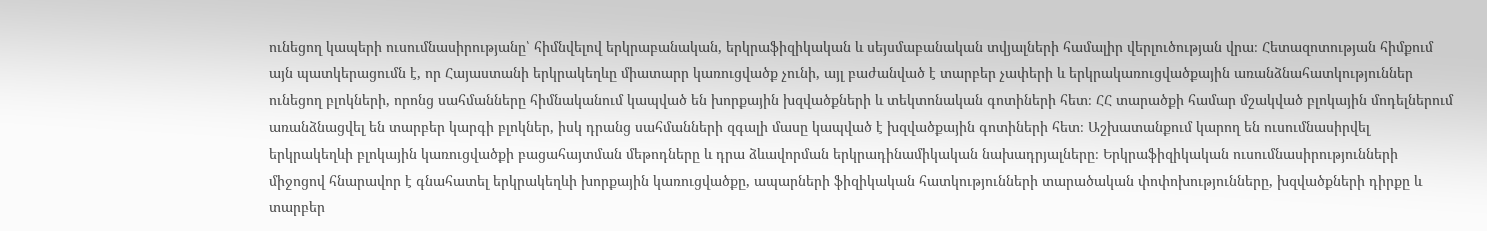ունեցող կապերի ուսումնասիրությանը՝ հիմնվելով երկրաբանական, երկրաֆիզիկական և սեյսմաբանական տվյալների համալիր վերլուծության վրա։ Հետազոտության հիմքում այն պատկերացումն է, որ Հայաստանի երկրակեղևը միատարր կառուցվածք չունի, այլ բաժանված է տարբեր չափերի և երկրակառուցվածքային առանձնահատկություններ ունեցող բլոկների, որոնց սահմանները հիմնականում կապված են խորքային խզվածքների և տեկտոնական գոտիների հետ։ ՀՀ տարածքի համար մշակված բլոկային մոդելներում առանձնացվել են տարբեր կարգի բլոկներ, իսկ դրանց սահմանների զգալի մասը կապված է խզվածքային գոտիների հետ։ Աշխատանքում կարող են ուսումնասիրվել երկրակեղևի բլոկային կառուցվածքի բացահայտման մեթոդները և դրա ձևավորման երկրադինամիկական նախադրյալները։ Երկրաֆիզիկական ուսումնասիրությունների միջոցով հնարավոր է գնահատել երկրակեղևի խորքային կառուցվածքը, ապարների ֆիզիկական հատկությունների տարածական փոփոխությունները, խզվածքների դիրքը և տարբեր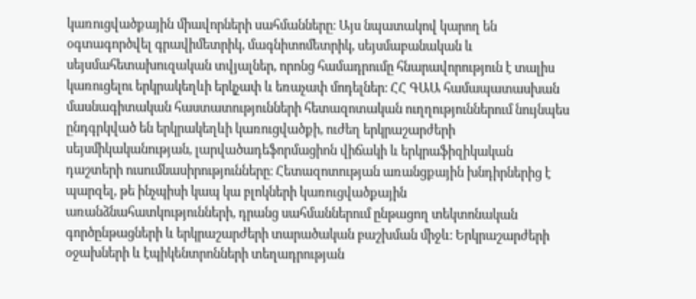կառուցվածքային միավորների սահմանները։ Այս նպատակով կարող են օգտագործվել գրավիմետրիկ, մագնիտոմետրիկ, սեյսմաբանական և սեյսմահետախուզական տվյալներ, որոնց համադրումը հնարավորություն է տալիս կառուցելու երկրակեղևի երկչափ և եռաչափ մոդելներ։ ՀՀ ԳԱԱ համապատասխան մասնագիտական հաստատությունների հետազոտական ուղղություններում նույնպես ընդգրկված են երկրակեղևի կառուցվածքի, ուժեղ երկրաշարժերի սեյսմիկականության, լարվածադեֆորմացիոն վիճակի և երկրաֆիզիկական դաշտերի ուսումնասիրությունները։ Հետազոտության առանցքային խնդիրներից է պարզել, թե ինչպիսի կապ կա բլոկների կառուցվածքային առանձնահատկությունների, դրանց սահմաններում ընթացող տեկտոնական գործընթացների և երկրաշարժերի տարածական բաշխման միջև։ Երկրաշարժերի օջախների և էպիկենտրոնների տեղադրության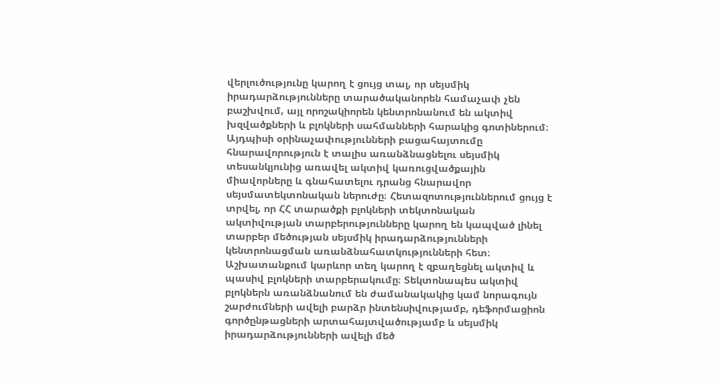վերլուծությունը կարող է ցույց տալ, որ սեյսմիկ իրադարձությունները տարածականորեն համաչափ չեն բաշխվում, այլ որոշակիորեն կենտրոնանում են ակտիվ խզվածքների և բլոկների սահմանների հարակից գոտիներում։ Այդպիսի օրինաչափությունների բացահայտումը հնարավորություն է տալիս առանձնացնելու սեյսմիկ տեսանկյունից առավել ակտիվ կառուցվածքային միավորները և գնահատելու դրանց հնարավոր սեյսմատեկտոնական ներուժը։ Հետազոտություններում ցույց է տրվել, որ ՀՀ տարածքի բլոկների տեկտոնական ակտիվության տարբերությունները կարող են կապված լինել տարբեր մեծության սեյսմիկ իրադարձությունների կենտրոնացման առանձնահատկությունների հետ։ Աշխատանքում կարևոր տեղ կարող է զբաղեցնել ակտիվ և պասիվ բլոկների տարբերակումը։ Տեկտոնապես ակտիվ բլոկներն առանձնանում են ժամանակակից կամ նորագույն շարժումների ավելի բարձր ինտենսիվությամբ, դեֆորմացիոն գործընթացների արտահայտվածությամբ և սեյսմիկ իրադարձությունների ավելի մեծ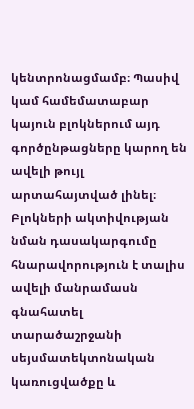կենտրոնացմամբ։ Պասիվ կամ համեմատաբար կայուն բլոկներում այդ գործընթացները կարող են ավելի թույլ արտահայտված լինել։ Բլոկների ակտիվության նման դասակարգումը հնարավորություն է տալիս ավելի մանրամասն գնահատել տարածաշրջանի սեյսմատեկտոնական կառուցվածքը և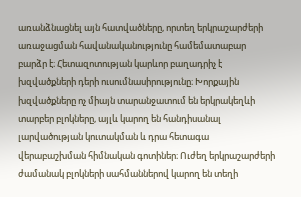առանձնացնել այն հատվածները, որտեղ երկրաշարժերի առաջացման հավանականությունը համեմատաբար բարձր է։ Հետազոտության կարևոր բաղադրիչ է խզվածքների դերի ուսումնասիրությունը։ Խորքային խզվածքները ոչ միայն տարանջատում են երկրակեղևի տարբեր բլոկները, այլև կարող են հանդիսանալ լարվածության կուտակման և դրա հետագա վերաբաշխման հիմնական գոտիներ։ Ուժեղ երկրաշարժերի ժամանակ բլոկների սահմաններով կարող են տեղի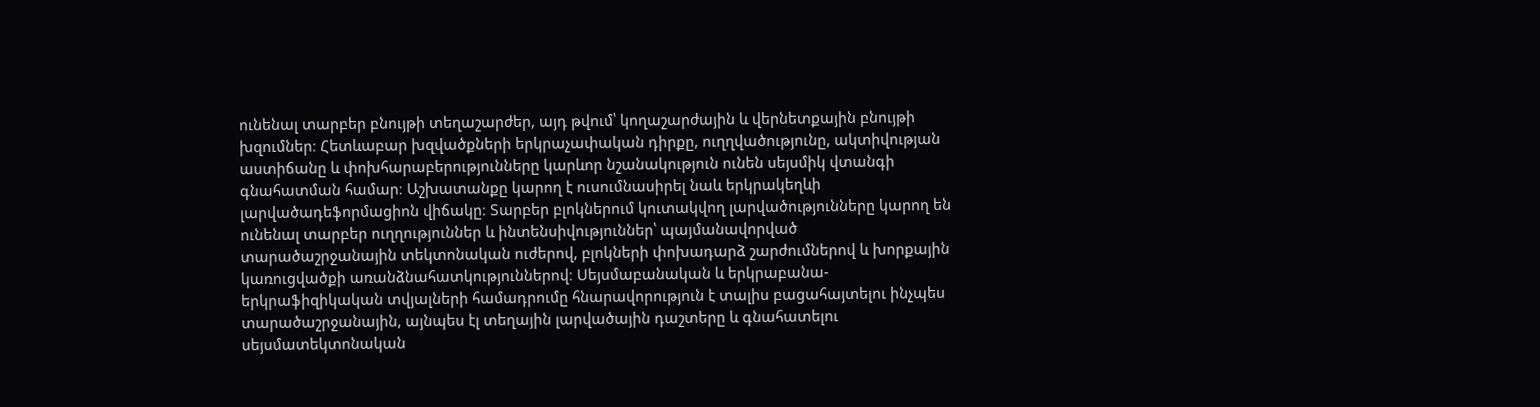ունենալ տարբեր բնույթի տեղաշարժեր, այդ թվում՝ կողաշարժային և վերնետքային բնույթի խզումներ։ Հետևաբար խզվածքների երկրաչափական դիրքը, ուղղվածությունը, ակտիվության աստիճանը և փոխհարաբերությունները կարևոր նշանակություն ունեն սեյսմիկ վտանգի գնահատման համար։ Աշխատանքը կարող է ուսումնասիրել նաև երկրակեղևի լարվածադեֆորմացիոն վիճակը։ Տարբեր բլոկներում կուտակվող լարվածությունները կարող են ունենալ տարբեր ուղղություններ և ինտենսիվություններ՝ պայմանավորված տարածաշրջանային տեկտոնական ուժերով, բլոկների փոխադարձ շարժումներով և խորքային կառուցվածքի առանձնահատկություններով։ Սեյսմաբանական և երկրաբանա-երկրաֆիզիկական տվյալների համադրումը հնարավորություն է տալիս բացահայտելու ինչպես տարածաշրջանային, այնպես էլ տեղային լարվածային դաշտերը և գնահատելու սեյսմատեկտոնական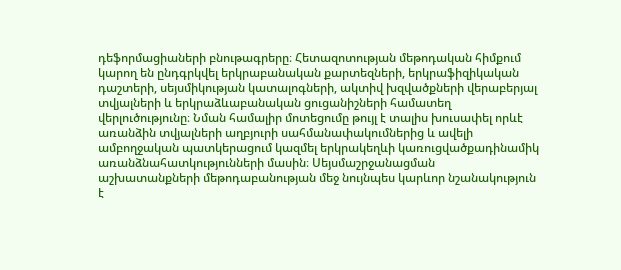դեֆորմացիաների բնութագրերը։ Հետազոտության մեթոդական հիմքում կարող են ընդգրկվել երկրաբանական քարտեզների, երկրաֆիզիկական դաշտերի, սեյսմիկության կատալոգների, ակտիվ խզվածքների վերաբերյալ տվյալների և երկրաձևաբանական ցուցանիշների համատեղ վերլուծությունը։ Նման համալիր մոտեցումը թույլ է տալիս խուսափել որևէ առանձին տվյալների աղբյուրի սահմանափակումներից և ավելի ամբողջական պատկերացում կազմել երկրակեղևի կառուցվածքադինամիկ առանձնահատկությունների մասին։ Սեյսմաշրջանացման աշխատանքների մեթոդաբանության մեջ նույնպես կարևոր նշանակություն է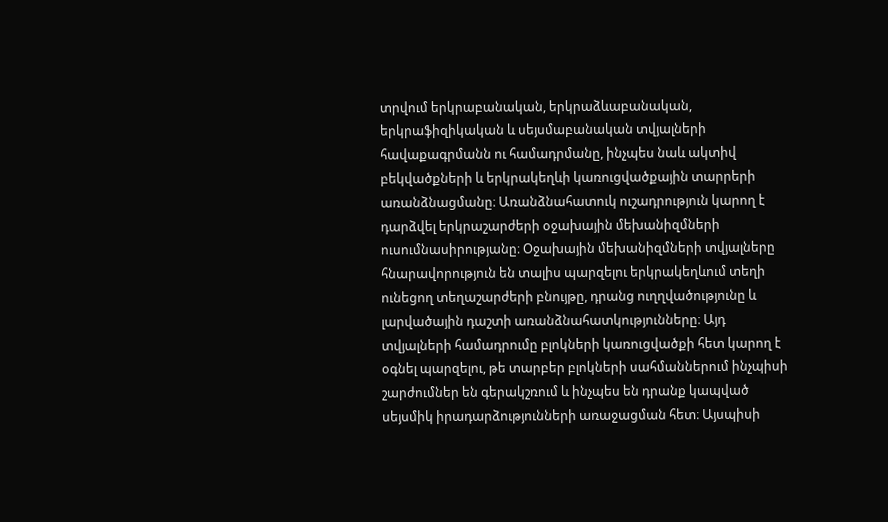տրվում երկրաբանական, երկրաձևաբանական, երկրաֆիզիկական և սեյսմաբանական տվյալների հավաքագրմանն ու համադրմանը, ինչպես նաև ակտիվ բեկվածքների և երկրակեղևի կառուցվածքային տարրերի առանձնացմանը։ Առանձնահատուկ ուշադրություն կարող է դարձվել երկրաշարժերի օջախային մեխանիզմների ուսումնասիրությանը։ Օջախային մեխանիզմների տվյալները հնարավորություն են տալիս պարզելու երկրակեղևում տեղի ունեցող տեղաշարժերի բնույթը, դրանց ուղղվածությունը և լարվածային դաշտի առանձնահատկությունները։ Այդ տվյալների համադրումը բլոկների կառուցվածքի հետ կարող է օգնել պարզելու, թե տարբեր բլոկների սահմաններում ինչպիսի շարժումներ են գերակշռում և ինչպես են դրանք կապված սեյսմիկ իրադարձությունների առաջացման հետ։ Այսպիսի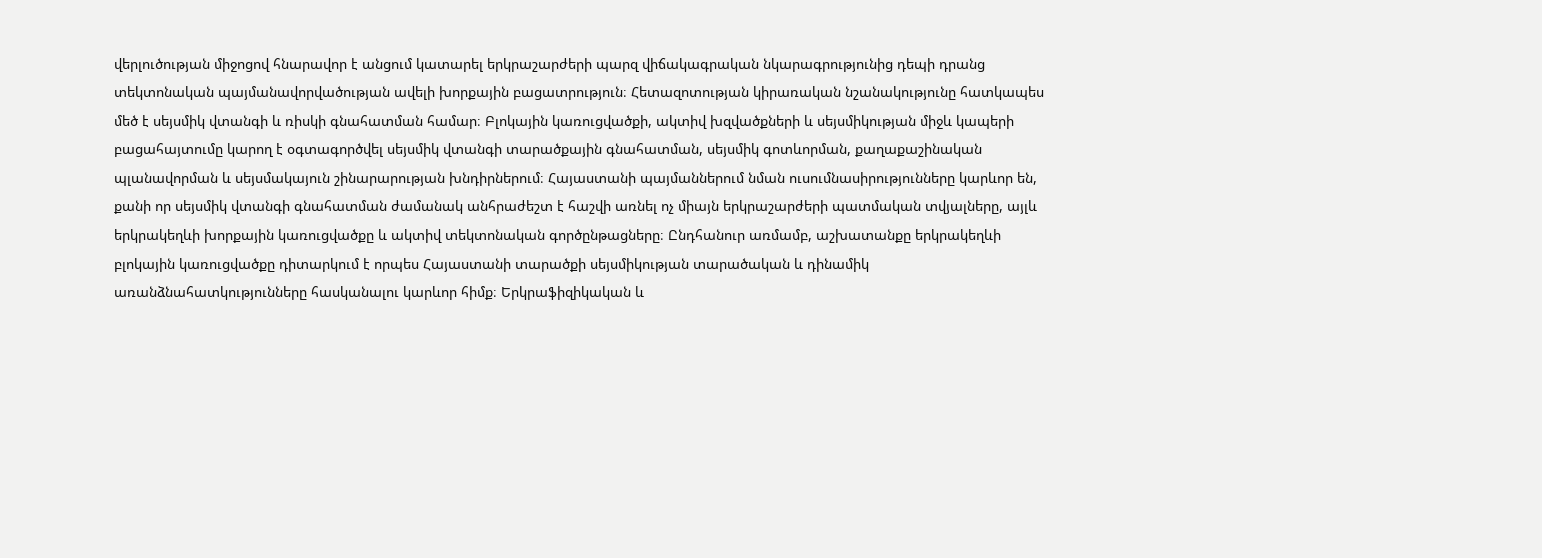վերլուծության միջոցով հնարավոր է անցում կատարել երկրաշարժերի պարզ վիճակագրական նկարագրությունից դեպի դրանց տեկտոնական պայմանավորվածության ավելի խորքային բացատրություն։ Հետազոտության կիրառական նշանակությունը հատկապես մեծ է սեյսմիկ վտանգի և ռիսկի գնահատման համար։ Բլոկային կառուցվածքի, ակտիվ խզվածքների և սեյսմիկության միջև կապերի բացահայտումը կարող է օգտագործվել սեյսմիկ վտանգի տարածքային գնահատման, սեյսմիկ գոտևորման, քաղաքաշինական պլանավորման և սեյսմակայուն շինարարության խնդիրներում։ Հայաստանի պայմաններում նման ուսումնասիրությունները կարևոր են, քանի որ սեյսմիկ վտանգի գնահատման ժամանակ անհրաժեշտ է հաշվի առնել ոչ միայն երկրաշարժերի պատմական տվյալները, այլև երկրակեղևի խորքային կառուցվածքը և ակտիվ տեկտոնական գործընթացները։ Ընդհանուր առմամբ, աշխատանքը երկրակեղևի բլոկային կառուցվածքը դիտարկում է որպես Հայաստանի տարածքի սեյսմիկության տարածական և դինամիկ առանձնահատկությունները հասկանալու կարևոր հիմք։ Երկրաֆիզիկական և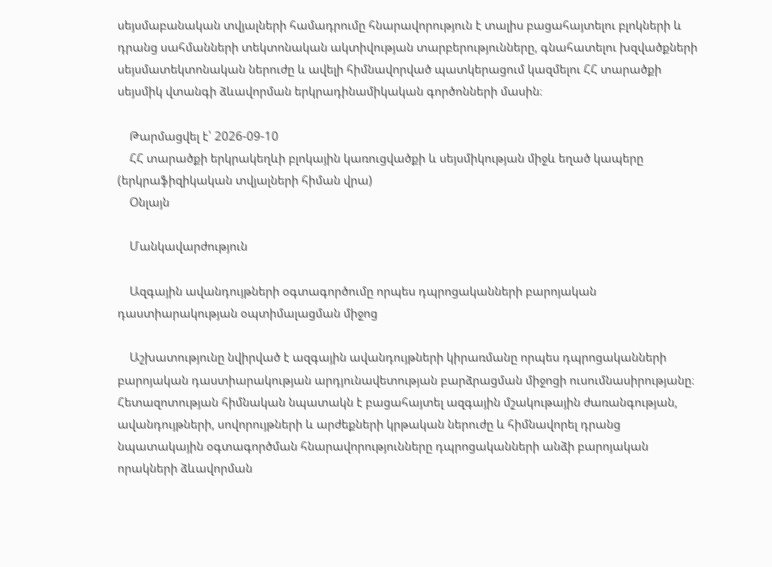սեյսմաբանական տվյալների համադրումը հնարավորություն է տալիս բացահայտելու բլոկների և դրանց սահմանների տեկտոնական ակտիվության տարբերությունները, գնահատելու խզվածքների սեյսմատեկտոնական ներուժը և ավելի հիմնավորված պատկերացում կազմելու ՀՀ տարածքի սեյսմիկ վտանգի ձևավորման երկրադինամիկական գործոնների մասին։

    Թարմացվել է՝ 2026-09-10
    ՀՀ տարածքի երկրակեղևի բլոկային կառուցվածքի և սեյսմիկության միջև եղած կապերը (երկրաֆիզիկական տվյալների հիման վրա)
    Օնլայն

    Մանկավարժություն

    Ազգային ավանդույթների օգտագործումը որպես դպրոցականների բարոյական դաստիարակության օպտիմալացման միջոց

    Աշխատությունը նվիրված է ազգային ավանդույթների կիրառմանը որպես դպրոցականների բարոյական դաստիարակության արդյունավետության բարձրացման միջոցի ուսումնասիրությանը։ Հետազոտության հիմնական նպատակն է բացահայտել ազգային մշակութային ժառանգության, ավանդույթների, սովորույթների և արժեքների կրթական ներուժը և հիմնավորել դրանց նպատակային օգտագործման հնարավորությունները դպրոցականների անձի բարոյական որակների ձևավորման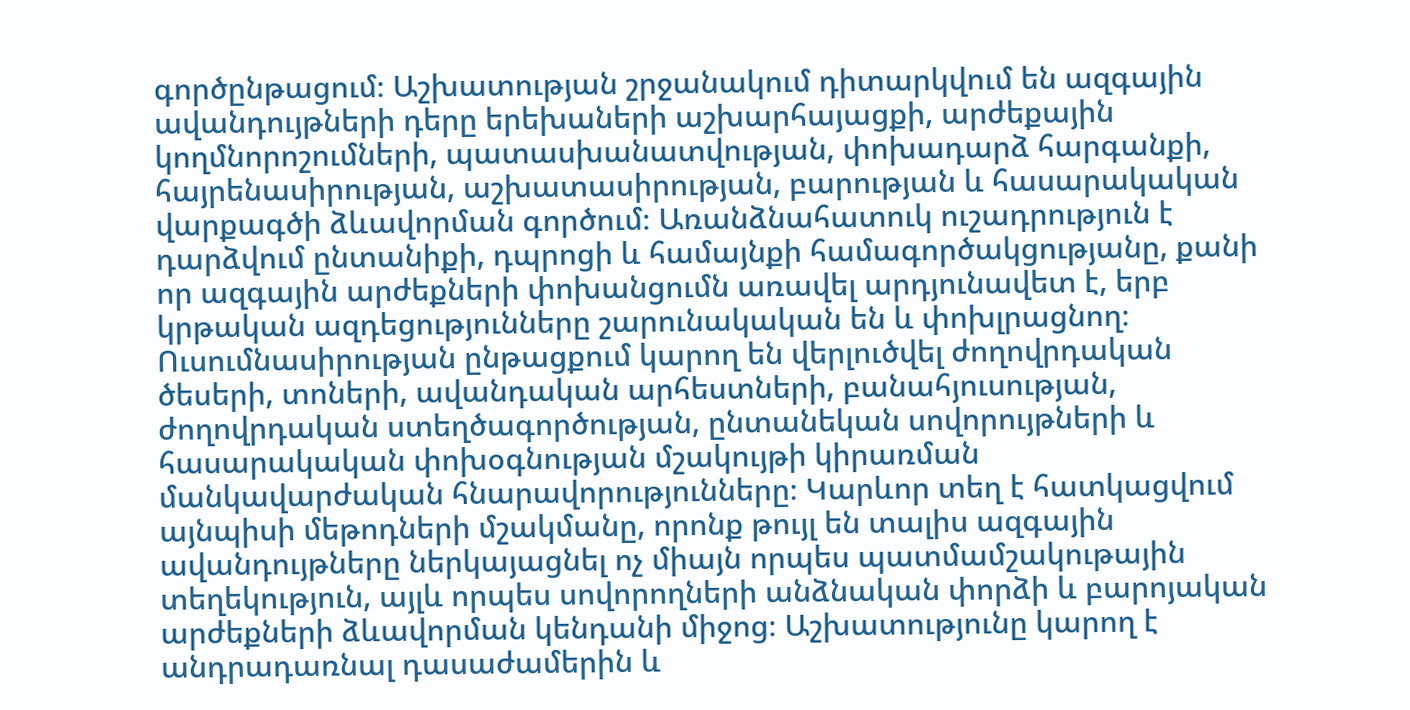գործընթացում։ Աշխատության շրջանակում դիտարկվում են ազգային ավանդույթների դերը երեխաների աշխարհայացքի, արժեքային կողմնորոշումների, պատասխանատվության, փոխադարձ հարգանքի, հայրենասիրության, աշխատասիրության, բարության և հասարակական վարքագծի ձևավորման գործում։ Առանձնահատուկ ուշադրություն է դարձվում ընտանիքի, դպրոցի և համայնքի համագործակցությանը, քանի որ ազգային արժեքների փոխանցումն առավել արդյունավետ է, երբ կրթական ազդեցությունները շարունակական են և փոխլրացնող։ Ուսումնասիրության ընթացքում կարող են վերլուծվել ժողովրդական ծեսերի, տոների, ավանդական արհեստների, բանահյուսության, ժողովրդական ստեղծագործության, ընտանեկան սովորույթների և հասարակական փոխօգնության մշակույթի կիրառման մանկավարժական հնարավորությունները։ Կարևոր տեղ է հատկացվում այնպիսի մեթոդների մշակմանը, որոնք թույլ են տալիս ազգային ավանդույթները ներկայացնել ոչ միայն որպես պատմամշակութային տեղեկություն, այլև որպես սովորողների անձնական փորձի և բարոյական արժեքների ձևավորման կենդանի միջոց։ Աշխատությունը կարող է անդրադառնալ դասաժամերին և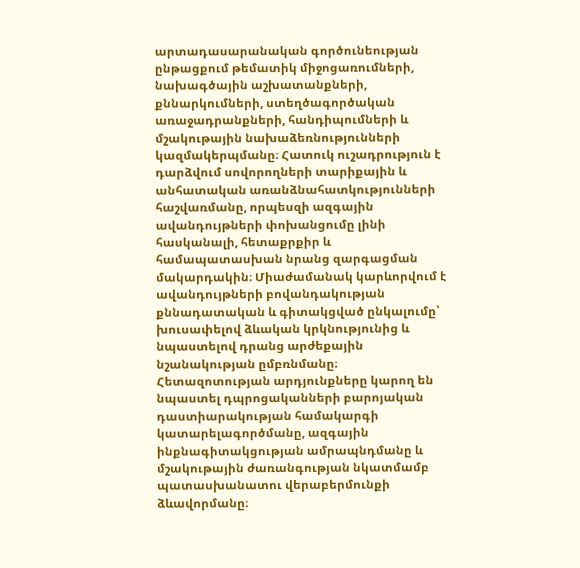արտադասարանական գործունեության ընթացքում թեմատիկ միջոցառումների, նախագծային աշխատանքների, քննարկումների, ստեղծագործական առաջադրանքների, հանդիպումների և մշակութային նախաձեռնությունների կազմակերպմանը։ Հատուկ ուշադրություն է դարձվում սովորողների տարիքային և անհատական առանձնահատկությունների հաշվառմանը, որպեսզի ազգային ավանդույթների փոխանցումը լինի հասկանալի, հետաքրքիր և համապատասխան նրանց զարգացման մակարդակին։ Միաժամանակ կարևորվում է ավանդույթների բովանդակության քննադատական և գիտակցված ընկալումը՝ խուսափելով ձևական կրկնությունից և նպաստելով դրանց արժեքային նշանակության ըմբռնմանը։ Հետազոտության արդյունքները կարող են նպաստել դպրոցականների բարոյական դաստիարակության համակարգի կատարելագործմանը, ազգային ինքնագիտակցության ամրապնդմանը և մշակութային ժառանգության նկատմամբ պատասխանատու վերաբերմունքի ձևավորմանը։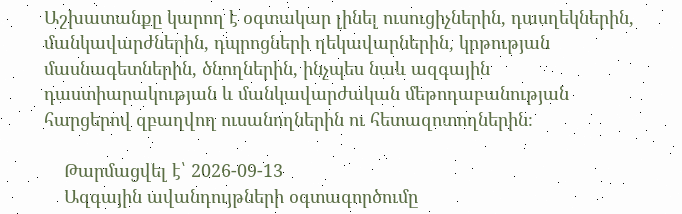Աշխատանքը կարող է օգտակար լինել ուսուցիչներին, դասղեկներին, մանկավարժներին, դպրոցների ղեկավարներին, կրթության մասնագետներին, ծնողներին, ինչպես նաև ազգային դաստիարակության և մանկավարժական մեթոդաբանության հարցերով զբաղվող ուսանողներին ու հետազոտողներին։

    Թարմացվել է՝ 2026-09-13
    Ազգային ավանդույթների օգտագործումը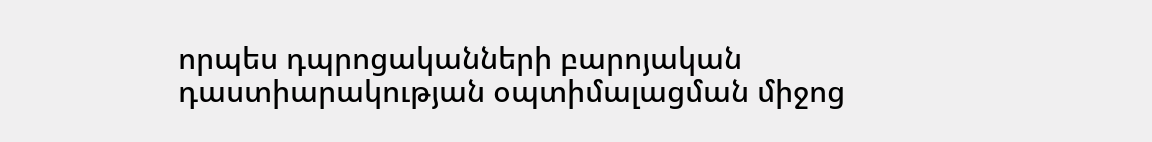որպես դպրոցականների բարոյական դաստիարակության օպտիմալացման միջոց